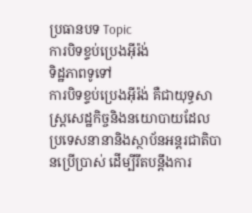ប្រធានបទ Topic
ការបិទខ្ទប់ប្រេងអ៊ីរ៉ង់
ទិដ្ឋភាពទូទៅ
ការបិទខ្ទប់ប្រេងអ៊ីរ៉ង់ គឺជាយុទ្ធសាស្ត្រសេដ្ឋកិច្ចនិងនយោបាយដែលប្រទេសនានានិងស្ថាប័នអន្តរជាតិបានប្រើប្រាស់ ដើម្បីរឹតបន្តឹងការ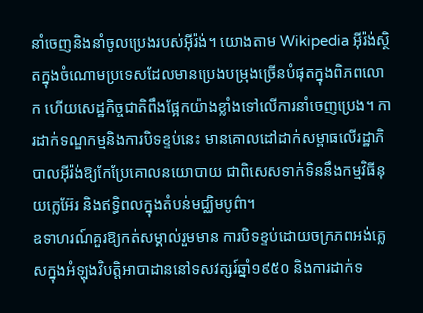នាំចេញនិងនាំចូលប្រេងរបស់អ៊ីរ៉ង់។ យោងតាម Wikipedia អ៊ីរ៉ង់ស្ថិតក្នុងចំណោមប្រទេសដែលមានប្រេងបម្រុងច្រើនបំផុតក្នុងពិភពលោក ហើយសេដ្ឋកិច្ចជាតិពឹងផ្អែកយ៉ាងខ្លាំងទៅលើការនាំចេញប្រេង។ ការដាក់ទណ្ឌកម្មនិងការបិទខ្ទប់នេះ មានគោលដៅដាក់សម្ពាធលើរដ្ឋាភិបាលអ៊ីរ៉ង់ឱ្យកែប្រែគោលនយោបាយ ជាពិសេសទាក់ទិននឹងកម្មវិធីនុយក្លេអ៊ែរ និងឥទ្ធិពលក្នុងតំបន់មជ្ឈិមបូព៌ា។
ឧទាហរណ៍គួរឱ្យកត់សម្គាល់រួមមាន ការបិទខ្ទប់ដោយចក្រភពអង់គ្លេសក្នុងអំឡុងវិបត្តិអាបាដាននៅទសវត្សរ៍ឆ្នាំ១៩៥០ និងការដាក់ទ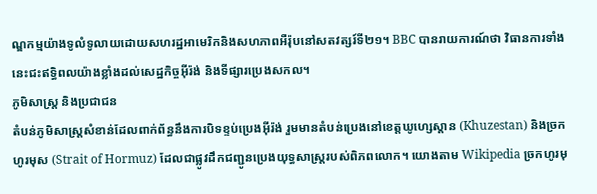ណ្ឌកម្មយ៉ាងទូលំទូលាយដោយសហរដ្ឋអាមេរិកនិងសហភាពអឺរ៉ុបនៅសតវត្សរ៍ទី២១។ BBC បានរាយការណ៍ថា វិធានការទាំងនេះជះឥទ្ធិពលយ៉ាងខ្លាំងដល់សេដ្ឋកិច្ចអ៊ីរ៉ង់ និងទីផ្សារប្រេងសកល។
ភូមិសាស្ត្រ និងប្រជាជន
តំបន់ភូមិសាស្ត្រសំខាន់ដែលពាក់ព័ន្ធនឹងការបិទខ្ទប់ប្រេងអ៊ីរ៉ង់ រួមមានតំបន់ប្រេងនៅខេត្តឃូហ្សេស្តាន (Khuzestan) និងច្រកហូរមុស (Strait of Hormuz) ដែលជាផ្លូវដឹកជញ្ជូនប្រេងយុទ្ធសាស្ត្ររបស់ពិភពលោក។ យោងតាម Wikipedia ច្រកហូរមុ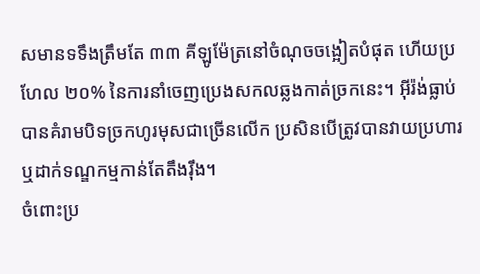សមានទទឹងត្រឹមតែ ៣៣ គីឡូម៉ែត្រនៅចំណុចចង្អៀតបំផុត ហើយប្រហែល ២០% នៃការនាំចេញប្រេងសកលឆ្លងកាត់ច្រកនេះ។ អ៊ីរ៉ង់ធ្លាប់បានគំរាមបិទច្រកហូរមុសជាច្រើនលើក ប្រសិនបើត្រូវបានវាយប្រហារ ឬដាក់ទណ្ឌកម្មកាន់តែតឹងរ៉ឹង។
ចំពោះប្រ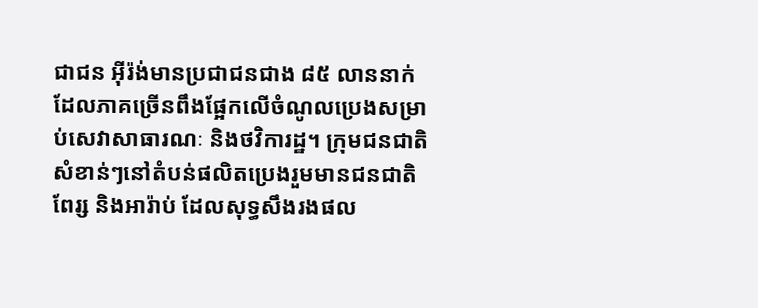ជាជន អ៊ីរ៉ង់មានប្រជាជនជាង ៨៥ លាននាក់ ដែលភាគច្រើនពឹងផ្អែកលើចំណូលប្រេងសម្រាប់សេវាសាធារណៈ និងថវិការដ្ឋ។ ក្រុមជនជាតិសំខាន់ៗនៅតំបន់ផលិតប្រេងរួមមានជនជាតិពែរ្ស និងអារ៉ាប់ ដែលសុទ្ធសឹងរងផល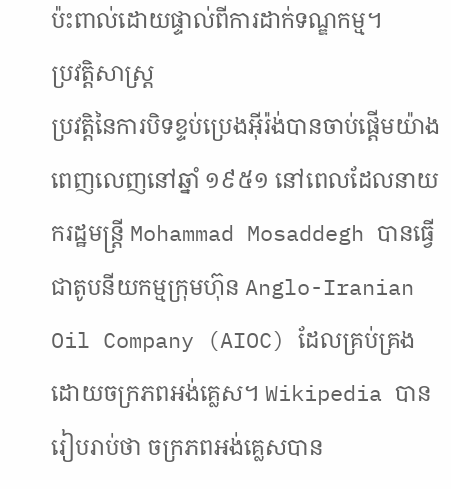ប៉ះពាល់ដោយផ្ទាល់ពីការដាក់ទណ្ឌកម្ម។
ប្រវត្តិសាស្ត្រ
ប្រវត្តិនៃការបិទខ្ទប់ប្រេងអ៊ីរ៉ង់បានចាប់ផ្ដើមយ៉ាងពេញលេញនៅឆ្នាំ ១៩៥១ នៅពេលដែលនាយករដ្ឋមន្ត្រី Mohammad Mosaddegh បានធ្វើជាតូបនីយកម្មក្រុមហ៊ុន Anglo-Iranian Oil Company (AIOC) ដែលគ្រប់គ្រងដោយចក្រភពអង់គ្លេស។ Wikipedia បានរៀបរាប់ថា ចក្រភពអង់គ្លេសបាន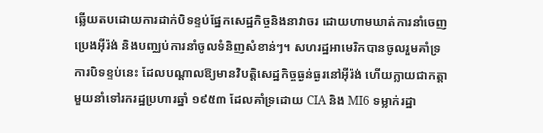ឆ្លើយតបដោយការដាក់បិទខ្ទប់ផ្នែកសេដ្ឋកិច្ចនិងនាវាចរ ដោយហាមឃាត់ការនាំចេញប្រេងអ៊ីរ៉ង់ និងបញ្ឈប់ការនាំចូលទំនិញសំខាន់ៗ។ សហរដ្ឋអាមេរិកបានចូលរួមគាំទ្រការបិទខ្ទប់នេះ ដែលបណ្ដាលឱ្យមានវិបត្តិសេដ្ឋកិច្ចធ្ងន់ធ្ងរនៅអ៊ីរ៉ង់ ហើយក្លាយជាកត្តាមួយនាំទៅរករដ្ឋប្រហារឆ្នាំ ១៩៥៣ ដែលគាំទ្រដោយ CIA និង MI6 ទម្លាក់រដ្ឋា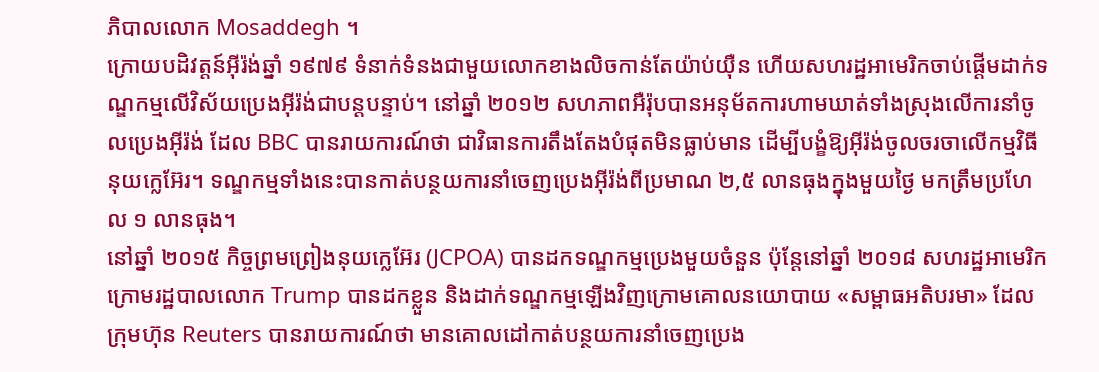ភិបាលលោក Mosaddegh ។
ក្រោយបដិវត្តន៍អ៊ីរ៉ង់ឆ្នាំ ១៩៧៩ ទំនាក់ទំនងជាមួយលោកខាងលិចកាន់តែយ៉ាប់យ៉ឺន ហើយសហរដ្ឋអាមេរិកចាប់ផ្ដើមដាក់ទណ្ឌកម្មលើវិស័យប្រេងអ៊ីរ៉ង់ជាបន្តបន្ទាប់។ នៅឆ្នាំ ២០១២ សហភាពអឺរ៉ុបបានអនុម័តការហាមឃាត់ទាំងស្រុងលើការនាំចូលប្រេងអ៊ីរ៉ង់ ដែល BBC បានរាយការណ៍ថា ជាវិធានការតឹងតែងបំផុតមិនធ្លាប់មាន ដើម្បីបង្ខំឱ្យអ៊ីរ៉ង់ចូលចរចាលើកម្មវិធីនុយក្លេអ៊ែរ។ ទណ្ឌកម្មទាំងនេះបានកាត់បន្ថយការនាំចេញប្រេងអ៊ីរ៉ង់ពីប្រមាណ ២,៥ លានធុងក្នុងមួយថ្ងៃ មកត្រឹមប្រហែល ១ លានធុង។
នៅឆ្នាំ ២០១៥ កិច្ចព្រមព្រៀងនុយក្លេអ៊ែរ (JCPOA) បានដកទណ្ឌកម្មប្រេងមួយចំនួន ប៉ុន្តែនៅឆ្នាំ ២០១៨ សហរដ្ឋអាមេរិកក្រោមរដ្ឋបាលលោក Trump បានដកខ្លួន និងដាក់ទណ្ឌកម្មឡើងវិញក្រោមគោលនយោបាយ «សម្ពាធអតិបរមា» ដែលក្រុមហ៊ុន Reuters បានរាយការណ៍ថា មានគោលដៅកាត់បន្ថយការនាំចេញប្រេង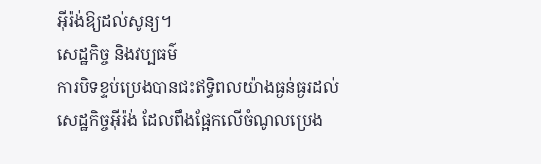អ៊ីរ៉ង់ឱ្យដល់សូន្យ។
សេដ្ឋកិច្ច និងវប្បធម៌
ការបិទខ្ទប់ប្រេងបានជះឥទ្ធិពលយ៉ាងធ្ងន់ធ្ងរដល់សេដ្ឋកិច្ចអ៊ីរ៉ង់ ដែលពឹងផ្អែកលើចំណូលប្រេង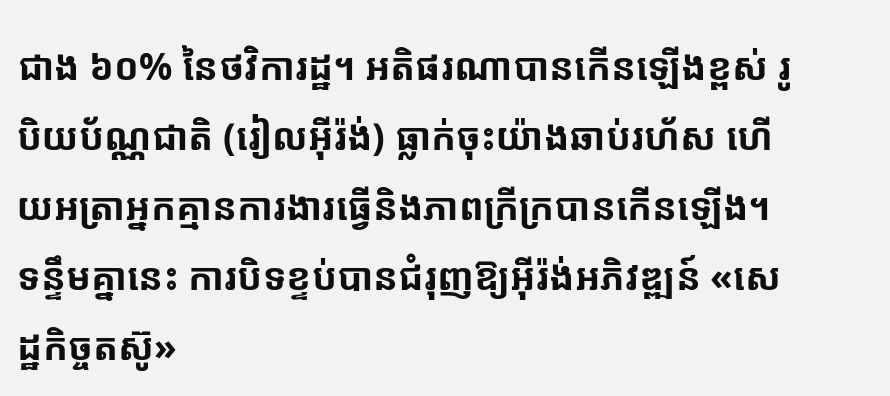ជាង ៦០% នៃថវិការដ្ឋ។ អតិផរណាបានកើនឡើងខ្ពស់ រូបិយប័ណ្ណជាតិ (រៀលអ៊ីរ៉ង់) ធ្លាក់ចុះយ៉ាងឆាប់រហ័ស ហើយអត្រាអ្នកគ្មានការងារធ្វើនិងភាពក្រីក្របានកើនឡើង។ ទន្ទឹមគ្នានេះ ការបិទខ្ទប់បានជំរុញឱ្យអ៊ីរ៉ង់អភិវឌ្ឍន៍ «សេដ្ឋកិច្ចតស៊ូ»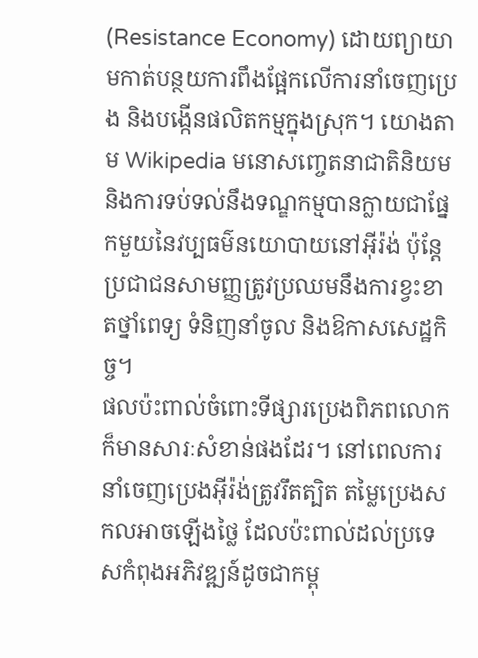(Resistance Economy) ដោយព្យាយាមកាត់បន្ថយការពឹងផ្អែកលើការនាំចេញប្រេង និងបង្កើនផលិតកម្មក្នុងស្រុក។ យោងតាម Wikipedia មនោសញ្ចេតនាជាតិនិយមនិងការទប់ទល់នឹងទណ្ឌកម្មបានក្លាយជាផ្នែកមួយនៃវប្បធម៌នយោបាយនៅអ៊ីរ៉ង់ ប៉ុន្តែប្រជាជនសាមញ្ញត្រូវប្រឈមនឹងការខ្វះខាតថ្នាំពេទ្យ ទំនិញនាំចូល និងឱកាសសេដ្ឋកិច្ច។
ផលប៉ះពាល់ចំពោះទីផ្សារប្រេងពិភពលោកក៏មានសារៈសំខាន់ផងដែរ។ នៅពេលការនាំចេញប្រេងអ៊ីរ៉ង់ត្រូវរឹតត្បិត តម្លៃប្រេងសកលអាចឡើងថ្លៃ ដែលប៉ះពាល់ដល់ប្រទេសកំពុងអភិវឌ្ឍន៍ដូចជាកម្ពុ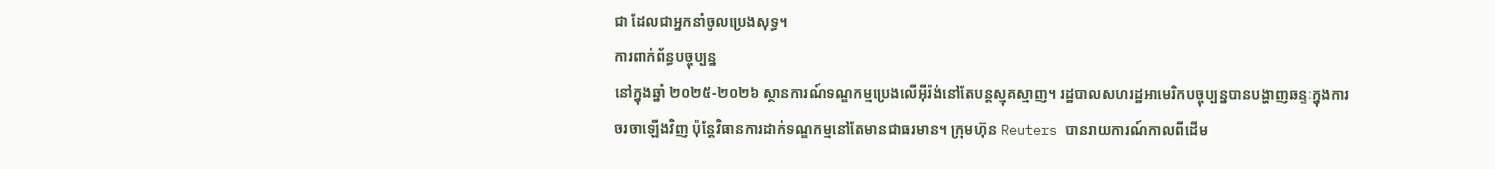ជា ដែលជាអ្នកនាំចូលប្រេងសុទ្ធ។
ការពាក់ព័ន្ធបច្ចុប្បន្ន
នៅក្នុងឆ្នាំ ២០២៥-២០២៦ ស្ថានការណ៍ទណ្ឌកម្មប្រេងលើអ៊ីរ៉ង់នៅតែបន្តស្មុគស្មាញ។ រដ្ឋបាលសហរដ្ឋអាមេរិកបច្ចុប្បន្នបានបង្ហាញឆន្ទៈក្នុងការចរចាឡើងវិញ ប៉ុន្តែវិធានការដាក់ទណ្ឌកម្មនៅតែមានជាធរមាន។ ក្រុមហ៊ុន Reuters បានរាយការណ៍កាលពីដើម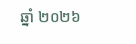ឆ្នាំ ២០២៦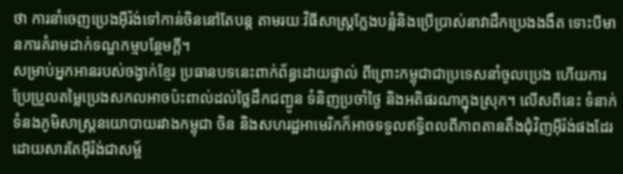ថា ការនាំចេញប្រេងអ៊ីរ៉ង់ទៅកាន់ចិននៅតែបន្ត តាមរយៈវិធីសាស្ត្រក្លែងបន្លំនិងប្រើប្រាស់នាវាដឹកប្រេងងងឹត ទោះបីមានការគំរាមដាក់ទណ្ឌកម្មបន្ថែមក្ដី។
សម្រាប់អ្នកអានរបស់ចង្វាក់ខ្មែរ ប្រធានបទនេះពាក់ព័ន្ធដោយផ្ទាល់ ពីព្រោះកម្ពុជាជាប្រទេសនាំចូលប្រេង ហើយការប្រែប្រួលតម្លៃប្រេងសកលអាចប៉ះពាល់ដល់ថ្លៃដឹកជញ្ជូន ទំនិញប្រចាំថ្ងៃ និងអតិផរណាក្នុងស្រុក។ លើសពីនេះ ទំនាក់ទំនងភូមិសាស្ត្រនយោបាយរវាងកម្ពុជា ចិន និងសហរដ្ឋអាមេរិកក៏អាចទទួលឥទ្ធិពលពីភាពតានតឹងជុំវិញអ៊ីរ៉ង់ផងដែរ ដោយសារតែអ៊ីរ៉ង់ជាសម្ព័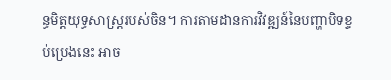ន្ធមិត្តយុទ្ធសាស្ត្ររបស់ចិន។ ការតាមដានការវិវឌ្ឍន៍នៃបញ្ហាបិទខ្ទប់ប្រេងនេះ អាច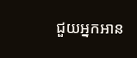ជួយអ្នកអាន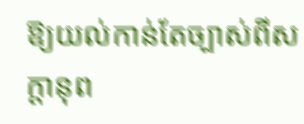ឱ្យយល់កាន់តែច្បាស់ពីសក្ដានុព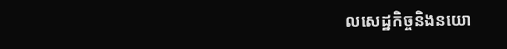លសេដ្ឋកិច្ចនិងនយោ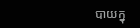បាយក្នុ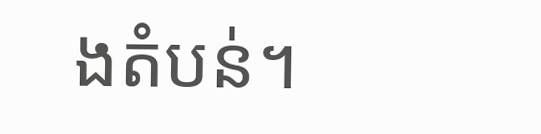ងតំបន់។